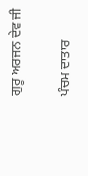ਗੁਰੂ ਅਰਜਨ ਦੇਵ ਜੀ

ਪੰਚਮ ਦਾਤਾਰ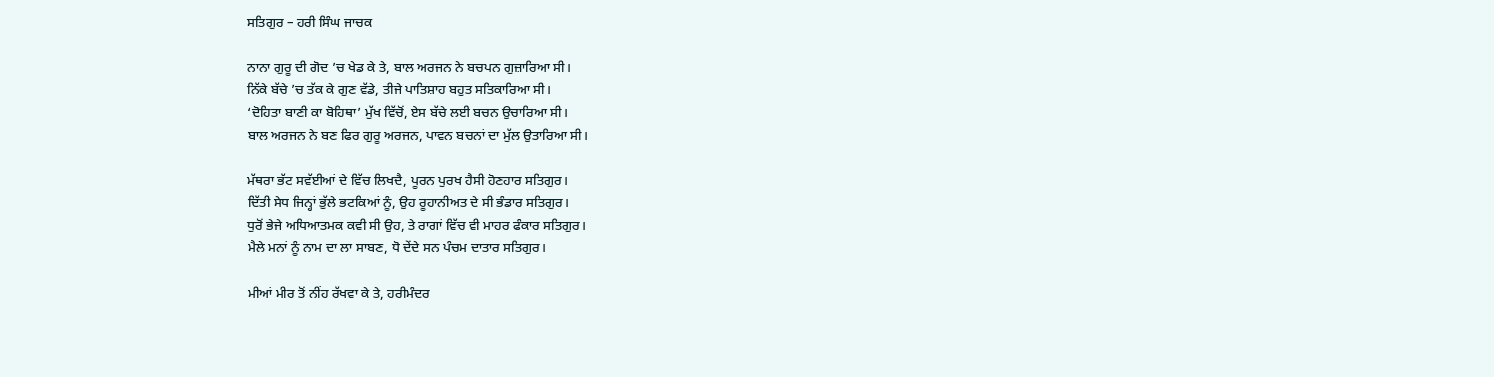ਸਤਿਗੁਰ – ਹਰੀ ਸਿੰਘ ਜਾਚਕ

ਨਾਨਾ ਗੁਰੂ ਦੀ ਗੋਦ ’ਚ ਖੇਡ ਕੇ ਤੇ, ਬਾਲ ਅਰਜਨ ਨੇ ਬਚਪਨ ਗੁਜ਼ਾਰਿਆ ਸੀ।
ਨਿੱਕੇ ਬੱਚੇ ’ਚ ਤੱਕ ਕੇ ਗੁਣ ਵੱਡੇ, ਤੀਜੇ ਪਾਤਿਸ਼ਾਹ ਬਹੁਤ ਸਤਿਕਾਰਿਆ ਸੀ।
‘ਦੋਹਿਤਾ ਬਾਣੀ ਕਾ ਬੋਹਿਥਾ’ ਮੁੱਖ ਵਿੱਚੋਂ, ਏਸ ਬੱਚੇ ਲਈ ਬਚਨ ਉਚਾਰਿਆ ਸੀ।
ਬਾਲ ਅਰਜਨ ਨੇ ਬਣ ਫਿਰ ਗੁਰੂ ਅਰਜਨ, ਪਾਵਨ ਬਚਨਾਂ ਦਾ ਮੁੱਲ ਉਤਾਰਿਆ ਸੀ।

ਮੱਥਰਾ ਭੱਟ ਸਵੱਈਆਂ ਦੇ ਵਿੱਚ ਲਿਖਦੈ, ਪੂਰਨ ਪੁਰਖ ਹੈਸੀ ਹੋਣਹਾਰ ਸਤਿਗੁਰ।
ਦਿੱਤੀ ਸੇਧ ਜਿਨ੍ਹਾਂ ਭੁੱਲੇ ਭਟਕਿਆਂ ਨੂੰ, ਉਹ ਰੂਹਾਨੀਅਤ ਦੇ ਸੀ ਭੰਡਾਰ ਸਤਿਗੁਰ।
ਧੁਰੋਂ ਭੇਜੇ ਅਧਿਆਤਮਕ ਕਵੀ ਸੀ ਉਹ, ਤੇ ਰਾਗਾਂ ਵਿੱਚ ਵੀ ਮਾਹਰ ਫੰਕਾਰ ਸਤਿਗੁਰ।
ਮੈਲੇ ਮਨਾਂ ਨੂੰ ਨਾਮ ਦਾ ਲਾ ਸਾਬਣ, ਧੋ ਦੇਂਦੇ ਸਨ ਪੰਚਮ ਦਾਤਾਰ ਸਤਿਗੁਰ।

ਮੀਆਂ ਮੀਰ ਤੋਂ ਨੀਂਹ ਰੱਖਵਾ ਕੇ ਤੇ, ਹਰੀਮੰਦਰ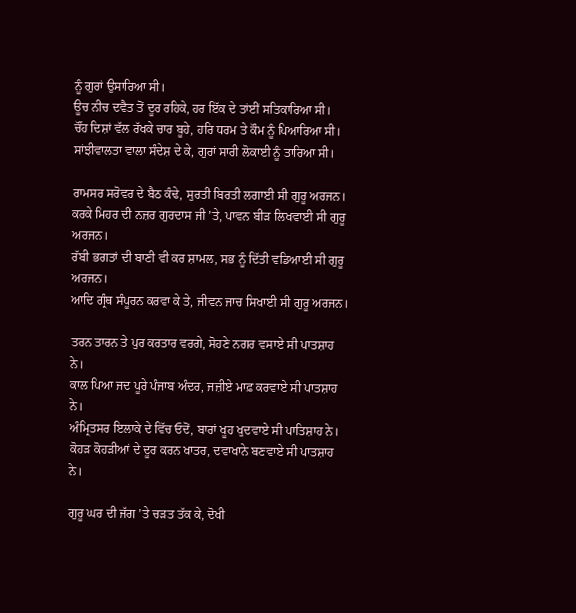ਨੂੰ ਗੁਰਾਂ ਉਸਾਰਿਆ ਸੀ।
ਊਚ ਨੀਚ ਦਵੈਤ ਤੋਂ ਦੂਰ ਰਹਿਕੇ, ਹਰ ਇੱਕ ਦੇ ਤਾਂਈਂ ਸਤਿਕਾਰਿਆ ਸੀ।
ਚੌਂਹ ਦਿਸ਼ਾਂ ਵੱਲ ਰੱਖਕੇ ਚਾਰ ਬੂਹੇ, ਹਰਿ ਧਰਮ ਤੇ ਕੌਮ ਨੂੰ ਪਿਆਰਿਆ ਸੀ।
ਸਾਂਝੀਵਾਲਤਾ ਵਾਲਾ ਸੰਦੇਸ਼ ਦੇ ਕੇ, ਗੁਰਾਂ ਸਾਰੀ ਲੋਕਾਈ ਨੂੰ ਤਾਰਿਆ ਸੀ।

ਰਾਮਸਰ ਸਰੋਵਰ ਦੇ ਬੈਠ ਕੰਢੇ, ਸੁਰਤੀ ਬਿਰਤੀ ਲਗਾਈ ਸੀ ਗੁਰੂ ਅਰਜਨ।
ਕਰਕੇ ਮਿਹਰ ਦੀ ਨਜ਼ਰ ਗੁਰਦਾਸ ਜੀ ’ਤੇ, ਪਾਵਨ ਬੀੜ ਲਿਖਵਾਈ ਸੀ ਗੁਰੂ ਅਰਜਨ।
ਰੱਬੀ ਭਗਤਾਂ ਦੀ ਬਾਣੀ ਵੀ ਕਰ ਸ਼ਾਮਲ, ਸਭ ਨੂੰ ਦਿੱਤੀ ਵਡਿਆਈ ਸੀ ਗੁਰੂ ਅਰਜਨ।
ਆਦਿ ਗ੍ਰੰਥ ਸੰਪੂਰਨ ਕਰਵਾ ਕੇ ਤੇ, ਜੀਵਨ ਜਾਚ ਸਿਖਾਈ ਸੀ ਗੁਰੂ ਅਰਜਨ।

ਤਰਨ ਤਾਰਨ ਤੇ ਪੁਰ ਕਰਤਾਰ ਵਰਗੇ, ਸੋਹਣੇ ਨਗਰ ਵਸਾਏ ਸੀ ਪਾਤਸ਼ਾਹ ਨੇ।
ਕਾਲ ਪਿਆ ਜਦ ਪੂਰੇ ਪੰਜਾਬ ਅੰਦਰ, ਜਜ਼ੀਏ ਮਾਫ਼ ਕਰਵਾਏ ਸੀ ਪਾਤਸ਼ਾਹ ਨੇ।
ਅੰਮ੍ਰਿਤਸਰ ਇਲਾਕੇ ਦੇ ਵਿੱਚ ਓਦੋਂ, ਬਾਰਾਂ ਖੂਹ ਖੁਦਵਾਏ ਸੀ ਪਾਤਿਸ਼ਾਹ ਨੇ।
ਕੋਹੜ ਕੋਹੜੀਆਂ ਦੇ ਦੂਰ ਕਰਨ ਖਾਤਰ, ਦਵਾਖਾਨੇ ਬਣਵਾਏ ਸੀ ਪਾਤਸ਼ਾਹ ਨੇ।

ਗੁਰੂ ਘਰ ਦੀ ਜੱਗ ’ਤੇ ਚੜਤ ਤੱਕ ਕੇ, ਦੋਖੀ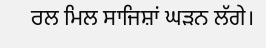ਰਲ ਮਿਲ ਸਾਜਿਸ਼ਾਂ ਘੜਨ ਲੱਗੇ।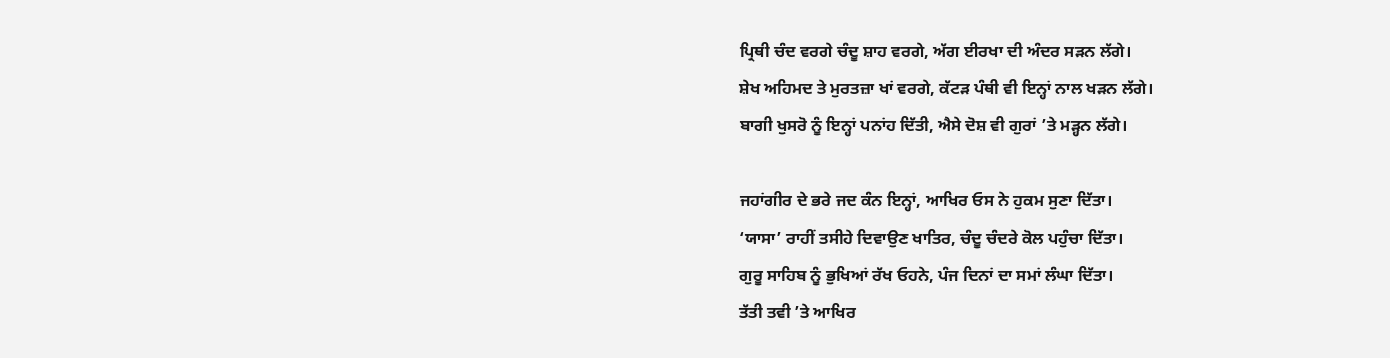ਪ੍ਰਿਥੀ ਚੰਦ ਵਰਗੇ ਚੰਦੂ ਸ਼ਾਹ ਵਰਗੇ, ਅੱਗ ਈਰਖਾ ਦੀ ਅੰਦਰ ਸੜਨ ਲੱਗੇ।
ਸ਼ੇਖ ਅਹਿਮਦ ਤੇ ਮੁਰਤਜ਼ਾ ਖਾਂ ਵਰਗੇ, ਕੱਟੜ ਪੰਥੀ ਵੀ ਇਨ੍ਹਾਂ ਨਾਲ ਖੜਨ ਲੱਗੇ।
ਬਾਗੀ ਖੁਸਰੋ ਨੂੰ ਇਨ੍ਹਾਂ ਪਨਾਂਹ ਦਿੱਤੀ, ਐਸੇ ਦੋਸ਼ ਵੀ ਗੁਰਾਂ ’ਤੇ ਮੜ੍ਹਨ ਲੱਗੇ।

ਜਹਾਂਗੀਰ ਦੇ ਭਰੇ ਜਦ ਕੰਨ ਇਨ੍ਹਾਂ, ਆਖਿਰ ਓਸ ਨੇ ਹੁਕਮ ਸੁਣਾ ਦਿੱਤਾ।
‘ਯਾਸਾ’ ਰਾਹੀਂ ਤਸੀਹੇ ਦਿਵਾਉਣ ਖਾਤਿਰ, ਚੰਦੂ ਚੰਦਰੇ ਕੋਲ ਪਹੁੰਚਾ ਦਿੱਤਾ।
ਗੁਰੂ ਸਾਹਿਬ ਨੂੰ ਭੁਖਿਆਂ ਰੱਖ ਓਹਨੇ, ਪੰਜ ਦਿਨਾਂ ਦਾ ਸਮਾਂ ਲੰਘਾ ਦਿੱਤਾ।
ਤੱਤੀ ਤਵੀ ’ਤੇ ਆਖਿਰ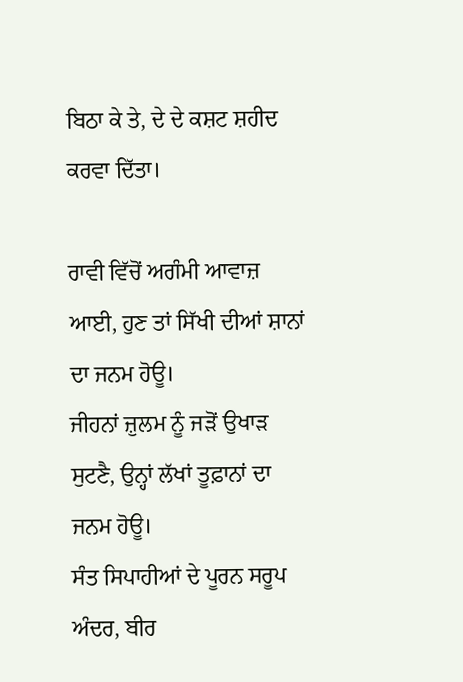ਬਿਠਾ ਕੇ ਤੇ, ਦੇ ਦੇ ਕਸ਼ਟ ਸ਼ਹੀਦ ਕਰਵਾ ਦਿੱਤਾ।

ਰਾਵੀ ਵਿੱਚੋਂ ਅਗੰਮੀ ਆਵਾਜ਼ ਆਈ, ਹੁਣ ਤਾਂ ਸਿੱਖੀ ਦੀਆਂ ਸ਼ਾਨਾਂ ਦਾ ਜਨਮ ਹੋਊ।
ਜੀਹਨਾਂ ਜ਼ੁਲਮ ਨੂੰ ਜੜੋਂ ਉਖਾੜ ਸੁਟਣੈ, ਉਨ੍ਹਾਂ ਲੱਖਾਂ ਤੂਫ਼ਾਨਾਂ ਦਾ ਜਨਮ ਹੋਊ।
ਸੰਤ ਸਿਪਾਹੀਆਂ ਦੇ ਪੂਰਨ ਸਰੂਪ ਅੰਦਰ, ਬੀਰ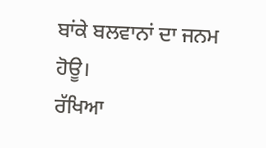ਬਾਂਕੇ ਬਲਵਾਨਾਂ ਦਾ ਜਨਮ ਹੋਊ।
ਰੱਖਿਆ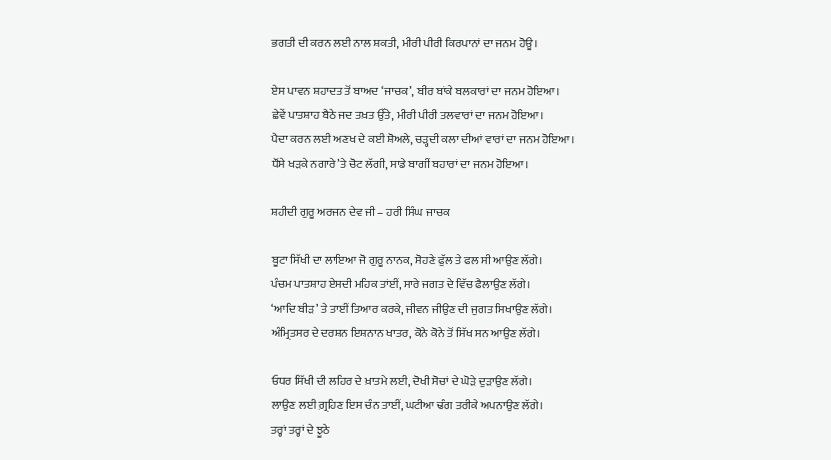ਭਗਤੀ ਦੀ ਕਰਨ ਲਈ ਨਾਲ ਸ਼ਕਤੀ, ਮੀਰੀ ਪੀਰੀ ਕਿਰਪਾਨਾਂ ਦਾ ਜਨਮ ਹੋਊ।

ਏਸ ਪਾਵਨ ਸ਼ਹਾਦਤ ਤੋਂ ਬਾਅਦ ‘ਜਾਚਕ’, ਬੀਰ ਬਾਂਕੇ ਬਲਕਾਰਾਂ ਦਾ ਜਨਮ ਹੋਇਆ।
ਛੇਵੇਂ ਪਾਤਸ਼ਾਹ ਬੈਠੇ ਜਦ ਤਖ਼ਤ ਉੱਤੇ, ਮੀਰੀ ਪੀਰੀ ਤਲਵਾਰਾਂ ਦਾ ਜਨਮ ਹੋਇਆ।
ਪੈਦਾ ਕਰਨ ਲਈ ਅਣਖ ਦੇ ਕਈ ਸ਼ੋਅਲੇ, ਚੜ੍ਹਦੀ ਕਲਾ ਦੀਆਂ ਵਾਰਾਂ ਦਾ ਜਨਮ ਹੋਇਆ।
ਧੌਂਸੇ ਖੜਕੇ ਨਗਾਰੇ’ਤੇ ਚੋਟ ਲੱਗੀ, ਸਾਡੇ ਬਾਗੀਂ ਬਹਾਰਾਂ ਦਾ ਜਨਮ ਹੋਇਆ।

ਸ਼ਹੀਦੀ ਗੁਰੂ ਅਰਜਨ ਦੇਵ ਜੀ – ਹਰੀ ਸਿੰਘ ਜਾਚਕ

ਬੂਟਾ ਸਿੱਖੀ ਦਾ ਲਾਇਆ ਜੋ ਗੁਰੂ ਨਾਨਕ, ਸੋਹਣੇ ਫੁੱਲ ਤੇ ਫਲ ਸੀ ਆਉਣ ਲੱਗੇ।
ਪੰਚਮ ਪਾਤਸ਼ਾਹ ਏਸਦੀ ਮਹਿਕ ਤਾਂਈਂ, ਸਾਰੇ ਜਗਤ ਦੇ ਵਿੱਚ ਫੈਲਾਉਣ ਲੱਗੇ।
‘ਆਦਿ ਬੀੜ’ ਤੇ ਤਾਈਂ ਤਿਆਰ ਕਰਕੇ, ਜੀਵਨ ਜੀਉਣ ਦੀ ਜੁਗਤ ਸਿਖਾਉਣ ਲੱਗੇ।
ਅੰਮ੍ਰਿਤਸਰ ਦੇ ਦਰਸ਼ਨ ਇਸ਼ਨਾਨ ਖਾਤਰ, ਕੋਨੇ ਕੋਨੇ ਤੋਂ ਸਿੱਖ ਸਨ ਆਉਣ ਲੱਗੇ।

ਓਧਰ ਸਿੱਖੀ ਦੀ ਲਹਿਰ ਦੇ ਖ਼ਾਤਮੇ ਲਈ, ਦੋਖੀ ਸੋਚਾਂ ਦੇ ਘੋੜੇ ਦੁੜਾਉਣ ਲੱਗੇ।
ਲਾਉਣ ਲਈ ਗ਼੍ਰਹਿਣ ਇਸ ਚੰਨ ਤਾਈਂ, ਘਟੀਆ ਢੰਗ ਤਰੀਕੇ ਅਪਨਾਉਣ ਲੱਗੇ।
ਤਰ੍ਹਾਂ ਤਰ੍ਹਾਂ ਦੇ ਝੂਠੇ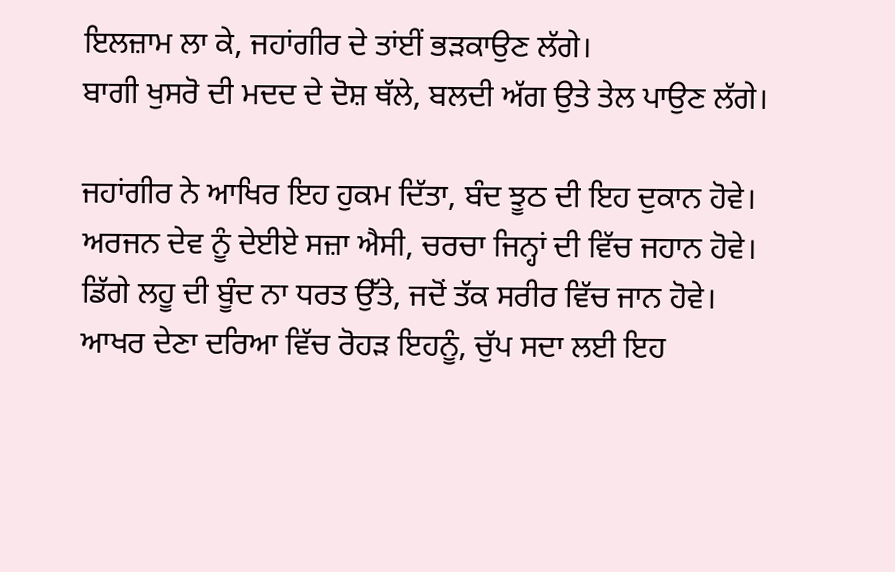ਇਲਜ਼ਾਮ ਲਾ ਕੇ, ਜਹਾਂਗੀਰ ਦੇ ਤਾਂਈਂ ਭੜਕਾਉਣ ਲੱਗੇ।
ਬਾਗੀ ਖੁਸਰੋ ਦੀ ਮਦਦ ਦੇ ਦੋਸ਼ ਥੱਲੇ, ਬਲਦੀ ਅੱਗ ਉਤੇ ਤੇਲ ਪਾਉਣ ਲੱਗੇ।

ਜਹਾਂਗੀਰ ਨੇ ਆਖਿਰ ਇਹ ਹੁਕਮ ਦਿੱਤਾ, ਬੰਦ ਝੂਠ ਦੀ ਇਹ ਦੁਕਾਨ ਹੋਵੇ।
ਅਰਜਨ ਦੇਵ ਨੂੰ ਦੇਈਏ ਸਜ਼ਾ ਐਸੀ, ਚਰਚਾ ਜਿਨ੍ਹਾਂ ਦੀ ਵਿੱਚ ਜਹਾਨ ਹੋਵੇ।
ਡਿੱਗੇ ਲਹੂ ਦੀ ਬੂੰਦ ਨਾ ਧਰਤ ਉੱਤੇ, ਜਦੋਂ ਤੱਕ ਸਰੀਰ ਵਿੱਚ ਜਾਨ ਹੋਵੇ।
ਆਖਰ ਦੇਣਾ ਦਰਿਆ ਵਿੱਚ ਰੋਹੜ ਇਹਨੂੰ, ਚੁੱਪ ਸਦਾ ਲਈ ਇਹ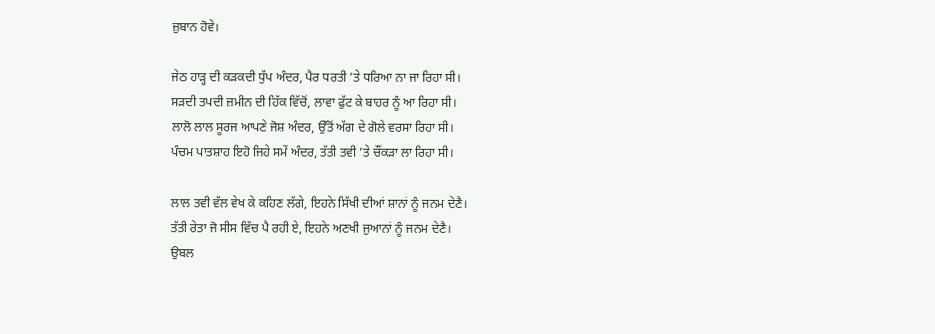ਜ਼ੁਬਾਨ ਹੋਵੇ।

ਜੇਠ ਹਾੜ੍ਹ ਦੀ ਕੜਕਦੀ ਧੁੱਪ ਅੰਦਰ, ਪੈਰ ਧਰਤੀ ’ਤੇ ਧਰਿਆ ਨਾ ਜਾ ਰਿਹਾ ਸੀ।
ਸੜਦੀ ਤਪਦੀ ਜ਼ਮੀਨ ਦੀ ਹਿੱਕ ਵਿੱਚੋਂ, ਲਾਵਾ ਫੁੱਟ ਕੇ ਬਾਹਰ ਨੂੰ ਆ ਰਿਹਾ ਸੀ।
ਲਾਲੋ ਲਾਲ ਸੂਰਜ ਆਪਣੇ ਜੋਸ਼ ਅੰਦਰ, ਉੱਤੋਂ ਅੱਗ ਦੇ ਗੋਲੇ ਵਰਸਾ ਰਿਹਾ ਸੀ।
ਪੰਚਮ ਪਾਤਸ਼ਾਹ ਇਹੋ ਜਿਹੇ ਸਮੇਂ ਅੰਦਰ, ਤੱਤੀ ਤਵੀ ’ਤੇ ਚੌਂਕੜਾ ਲਾ ਰਿਹਾ ਸੀ।

ਲਾਲ ਤਵੀ ਵੱਲ ਵੇਖ ਕੇ ਕਹਿਣ ਲੱਗੇ, ਇਹਨੇ ਸਿੱਖੀ ਦੀਆਂ ਸ਼ਾਨਾਂ ਨੂੰ ਜਨਮ ਦੇਣੈ।
ਤੱਤੀ ਰੇਤਾ ਜੋ ਸੀਸ ਵਿੱਚ ਪੈ ਰਹੀ ਏ, ਇਹਨੇ ਅਣਖੀ ਜੁਆਨਾਂ ਨੂੰ ਜਨਮ ਦੇਣੈ।
ਉਬਲ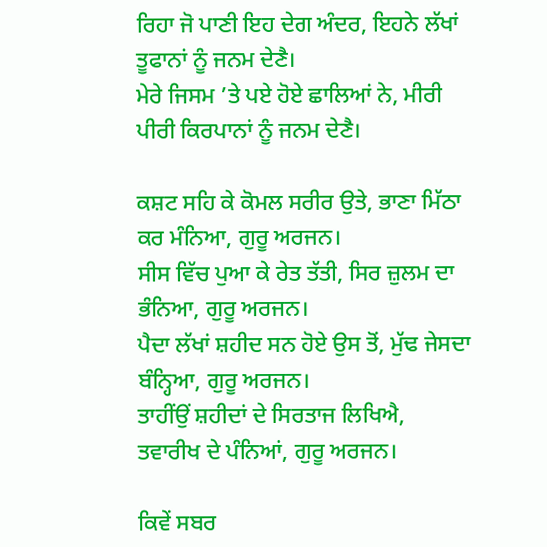ਰਿਹਾ ਜੋ ਪਾਣੀ ਇਹ ਦੇਗ ਅੰਦਰ, ਇਹਨੇ ਲੱਖਾਂ ਤੂਫਾਨਾਂ ਨੂੰ ਜਨਮ ਦੇਣੈ।
ਮੇਰੇ ਜਿਸਮ ’ਤੇ ਪਏ ਹੋਏ ਛਾਲਿਆਂ ਨੇ, ਮੀਰੀ ਪੀਰੀ ਕਿਰਪਾਨਾਂ ਨੂੰ ਜਨਮ ਦੇਣੈ।

ਕਸ਼ਟ ਸਹਿ ਕੇ ਕੋਮਲ ਸਰੀਰ ਉਤੇ, ਭਾਣਾ ਮਿੱਠਾ ਕਰ ਮੰਨਿਆ, ਗੁਰੂ ਅਰਜਨ।
ਸੀਸ ਵਿੱਚ ਪੁਆ ਕੇ ਰੇਤ ਤੱਤੀ, ਸਿਰ ਜ਼ੁਲਮ ਦਾ ਭੰਨਿਆ, ਗੁਰੂ ਅਰਜਨ।
ਪੈਦਾ ਲੱਖਾਂ ਸ਼ਹੀਦ ਸਨ ਹੋਏ ਉਸ ਤੋਂ, ਮੁੱਢ ਜੇਸਦਾ ਬੰਨ੍ਹਿਆ, ਗੁਰੂ ਅਰਜਨ।
ਤਾਹੀਂਉਂ ਸ਼ਹੀਦਾਂ ਦੇ ਸਿਰਤਾਜ ਲਿਖਿਐ, ਤਵਾਰੀਖ ਦੇ ਪੰਨਿਆਂ, ਗੁਰੂ ਅਰਜਨ।

ਕਿਵੇਂ ਸਬਰ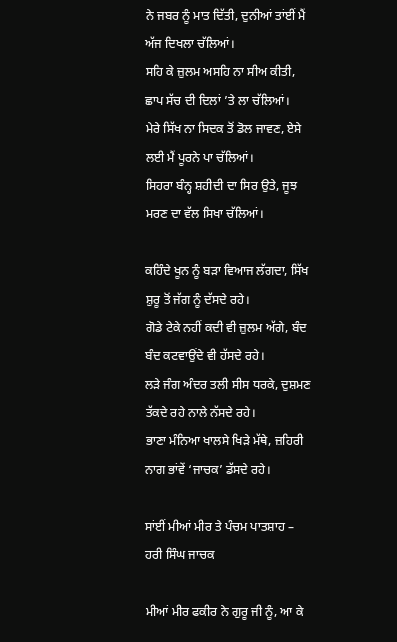ਨੇ ਜਬਰ ਨੂੰ ਮਾਤ ਦਿੱਤੀ, ਦੁਨੀਆਂ ਤਾਂਈਂ ਮੈਂ ਅੱਜ ਦਿਖਲਾ ਚੱਲਿਆਂ।
ਸਹਿ ਕੇ ਜ਼ੁਲਮ ਅਸਹਿ ਨਾ ਸੀਅ ਕੀਤੀ, ਛਾਪ ਸੱਚ ਦੀ ਦਿਲਾਂ ’ਤੇ ਲਾ ਚੱਲਿਆਂ।
ਮੇਰੇ ਸਿੱਖ ਨਾ ਸਿਦਕ ਤੋਂ ਡੋਲ ਜਾਵਣ, ਏਸੇ ਲਈ ਮੈਂ ਪੂਰਨੇ ਪਾ ਚੱਲਿਆਂ।
ਸਿਹਰਾ ਬੰਨ੍ਹ ਸ਼ਹੀਦੀ ਦਾ ਸਿਰ ਉਤੇ, ਜੂਝ ਮਰਣ ਦਾ ਵੱਲ ਸਿਖਾ ਚੱਲਿਆਂ।

ਕਹਿੰਦੇ ਖੂਨ ਨੂੰ ਬੜਾ ਵਿਆਜ ਲੱਗਦਾ, ਸਿੱਖ ਸ਼ੁਰੂ ਤੋਂ ਜੱਗ ਨੂੰ ਦੱਸਦੇ ਰਹੇ।
ਗੋਡੇ ਟੇਕੇ ਨਹੀਂ ਕਦੀ ਵੀ ਜ਼ੁਲਮ ਅੱਗੇ, ਬੰਦ ਬੰਦ ਕਟਵਾਉਂਦੇ ਵੀ ਹੱਸਦੇ ਰਹੇ।
ਲੜੇ ਜੰਗ ਅੰਦਰ ਤਲੀ ਸੀਸ ਧਰਕੇ, ਦੁਸ਼ਮਣ ਤੱਕਦੇ ਰਹੇ ਨਾਲੇ ਨੱਸਦੇ ਰਹੇ।
ਭਾਣਾ ਮੰਨਿਆ ਖਾਲਸੇ ਖਿੜੇ ਮੱਥੇ, ਜ਼ਹਿਰੀ ਨਾਗ ਭਾਂਵੇਂ ‘ਜਾਚਕ’ ਡੱਸਦੇ ਰਹੇ।

ਸਾਂਈਂ ਮੀਆਂ ਮੀਰ ਤੇ ਪੰਚਮ ਪਾਤਸ਼ਾਹ – ਹਰੀ ਸਿੰਘ ਜਾਚਕ

ਮੀਆਂ ਮੀਰ ਫਕੀਰ ਨੇ ਗੁਰੂ ਜੀ ਨੂੰ, ਆ ਕੇ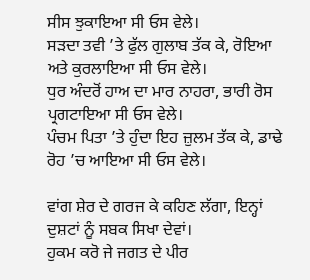ਸੀਸ ਝੁਕਾਇਆ ਸੀ ਓਸ ਵੇਲੇ।
ਸੜਦਾ ਤਵੀ ’ਤੇ ਫੁੱਲ ਗੁਲਾਬ ਤੱਕ ਕੇ, ਰੋਇਆ ਅਤੇ ਕੁਰਲਾਇਆ ਸੀ ਓਸ ਵੇਲੇ।
ਧੁਰ ਅੰਦਰੋਂ ਹਾਅ ਦਾ ਮਾਰ ਨਾਹਰਾ, ਭਾਰੀ ਰੋਸ ਪ੍ਰਗਟਾਇਆ ਸੀ ਓਸ ਵੇਲੇ।
ਪੰਚਮ ਪਿਤਾ ’ਤੇ ਹੁੰਦਾ ਇਹ ਜ਼ੁਲਮ ਤੱਕ ਕੇ, ਡਾਢੇ ਰੋਹ ’ਚ ਆਇਆ ਸੀ ਓਸ ਵੇਲੇ।

ਵਾਂਗ ਸ਼ੇਰ ਦੇ ਗਰਜ ਕੇ ਕਹਿਣ ਲੱਗਾ, ਇਨ੍ਹਾਂ ਦੁਸ਼ਟਾਂ ਨੂੰ ਸਬਕ ਸਿਖਾ ਦੇਵਾਂ।
ਹੁਕਮ ਕਰੋ ਜੇ ਜਗਤ ਦੇ ਪੀਰ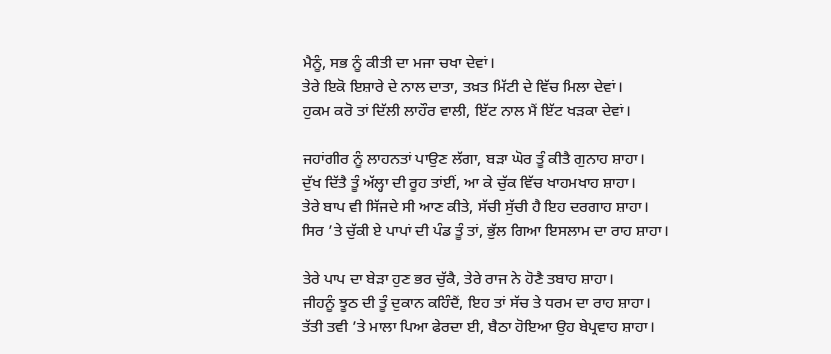ਮੈਨੂੰ, ਸਭ ਨੂੰ ਕੀਤੀ ਦਾ ਮਜਾ ਚਖਾ ਦੇਵਾਂ।
ਤੇਰੇ ਇਕੋ ਇਸ਼ਾਰੇ ਦੇ ਨਾਲ ਦਾਤਾ, ਤਖ਼ਤ ਮਿੱਟੀ ਦੇ ਵਿੱਚ ਮਿਲਾ ਦੇਵਾਂ।
ਹੁਕਮ ਕਰੋ ਤਾਂ ਦਿੱਲੀ ਲਾਹੌਰ ਵਾਲੀ, ਇੱਟ ਨਾਲ ਮੈਂ ਇੱਟ ਖੜਕਾ ਦੇਵਾਂ।

ਜਹਾਂਗੀਰ ਨੂੰ ਲਾਹਨਤਾਂ ਪਾਉਣ ਲੱਗਾ, ਬੜਾ ਘੋਰ ਤੂੰ ਕੀਤੈ ਗੁਨਾਹ ਸ਼ਾਹਾ।
ਦੁੱਖ ਦਿੱਤੈ ਤੂੰ ਅੱਲ੍ਹਾ ਦੀ ਰੂਹ ਤਾਂਈਂ, ਆ ਕੇ ਚੁੱਕ ਵਿੱਚ ਖਾਹਮਖਾਹ ਸ਼ਾਹਾ।
ਤੇਰੇ ਬਾਪ ਵੀ ਸਿੱਜਦੇ ਸੀ ਆਣ ਕੀਤੇ, ਸੱਚੀ ਸੁੱਚੀ ਹੈ ਇਹ ਦਰਗਾਹ ਸ਼ਾਹਾ।
ਸਿਰ ’ਤੇ ਚੁੱਕੀ ਏ ਪਾਪਾਂ ਦੀ ਪੰਡ ਤੂੰ ਤਾਂ, ਭੁੱਲ ਗਿਆ ਇਸਲਾਮ ਦਾ ਰਾਹ ਸ਼ਾਹਾ।

ਤੇਰੇ ਪਾਪ ਦਾ ਬੇੜਾ ਹੁਣ ਭਰ ਚੁੱਕੈ, ਤੇਰੇ ਰਾਜ ਨੇ ਹੋਣੈ ਤਬਾਹ ਸ਼ਾਹਾ।
ਜੀਹਨੂੰ ਝੂਠ ਦੀ ਤੂੰ ਦੁਕਾਨ ਕਹਿੰਦੈਂ, ਇਹ ਤਾਂ ਸੱਚ ਤੇ ਧਰਮ ਦਾ ਰਾਹ ਸ਼ਾਹਾ।
ਤੱਤੀ ਤਵੀ ’ਤੇ ਮਾਲਾ ਪਿਆ ਫੇਰਦਾ ਈ, ਬੈਠਾ ਹੋਇਆ ਉਹ ਬੇਪ੍ਰਵਾਹ ਸ਼ਾਹਾ।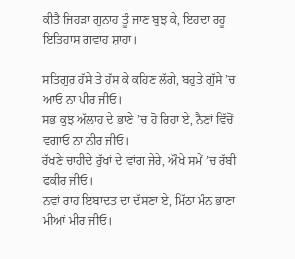ਕੀਤੈ ਜਿਹੜਾ ਗੁਨਾਹ ਤੂੰ ਜਾਣ ਬੁਝ ਕੇ, ਇਹਦਾ ਰਹੂ ਇਤਿਹਾਸ ਗਵਾਹ ਸ਼ਾਹਾ।

ਸਤਿਗੁਰ ਹੱਸੇ ਤੇ ਹੱਸ ਕੇ ਕਹਿਣ ਲੱਗੇ, ਬਹੁਤੇ ਗੁੱਸੇ ’ਚ ਆਓ ਨਾ ਪੀਰ ਜੀਓ।
ਸਭ ਕੁਝ ਅੱਲਾਹ ਦੇ ਭਾਣੇ ’ਚ ਹੋ ਰਿਹਾ ਏ, ਨੈਣਾਂ ਵਿੱਚੋਂ ਵਗਾਓ ਨਾ ਨੀਰ ਜੀਓ।
ਰੱਖਣੇ ਚਾਹੀਦੇ ਰੁੱਖਾਂ ਦੇ ਵਾਂਗ ਜੇਰੇ, ਔਖੇ ਸਮੇਂ ’ਚ ਰੱਬੀ ਫਕੀਰ ਜੀਓ।
ਨਵਾਂ ਰਾਹ ਇਬਾਦਤ ਦਾ ਦੱਸਣਾ ਏ, ਮਿੱਠਾ ਮੰਨ ਭਾਣਾ ਮੀਆਂ ਮੀਰ ਜੀਓ।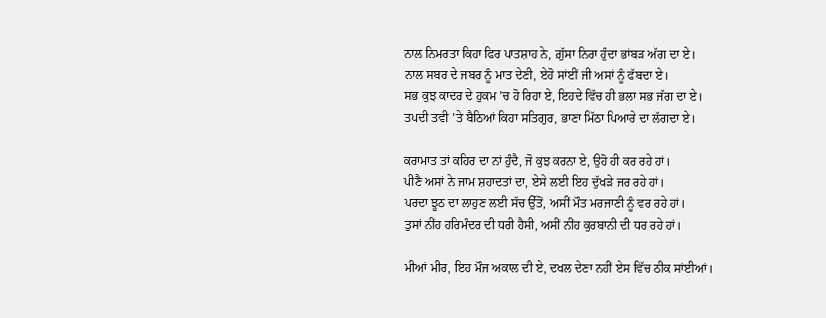ਨਾਲ ਨਿਮਰਤਾ ਕਿਹਾ ਫਿਰ ਪਾਤਸ਼ਾਹ ਨੇ, ਗ਼ੁੱਸਾ ਨਿਰਾ ਹੁੰਦਾ ਭਾਂਬੜ ਅੱਗ ਦਾ ਏ।
ਨਾਲ ਸਬਰ ਦੇ ਜਬਰ ਨੂੰ ਮਾਤ ਦੇਣੀ, ਏਹੋ ਸਾਂਈਂ ਜੀ ਅਸਾਂ ਨੂੰ ਫੱਬਦਾ ਏ।
ਸਭ ਕੁਝ ਕਾਦਰ ਦੇ ਹੁਕਮ ’ਚ ਹੋ ਰਿਹਾ ਏ, ਇਹਦੇ ਵਿੱਚ ਹੀ ਭਲਾ ਸਭ ਜੱਗ ਦਾ ਏ।
ਤਪਦੀ ਤਵੀ ’ਤੇ ਬੈਠਿਆਂ ਕਿਹਾ ਸਤਿਗੁਰ, ਭਾਣਾ ਮਿੱਠਾ ਪਿਆਰੇ ਦਾ ਲੱਗਦਾ ਏ।

ਕਰਾਮਾਤ ਤਾਂ ਕਹਿਰ ਦਾ ਨਾਂ ਹੁੰਦੈ, ਜੋ ਕੁਝ ਕਰਨਾ ਏ, ਉਹੋ ਹੀ ਕਰ ਰਹੇ ਹਾਂ।
ਪੀਣੈ ਅਸਾਂ ਨੇ ਜਾਮ ਸ਼ਹਾਦਤਾਂ ਦਾ, ਏਸੇ ਲਈ ਇਹ ਦੁੱਖੜੇ ਜਰ ਰਹੇ ਹਾਂ।
ਪਰਦਾ ਝੂਠ ਦਾ ਲਾਹੁਣ ਲਈ ਸੱਚ ਉੱਤੋਂ, ਅਸੀਂ ਮੌਤ ਮਰਜਾਣੀ ਨੂੰ ਵਰ ਰਹੇ ਹਾਂ।
ਤੁਸਾਂ ਨੀਂਹ ਹਰਿਮੰਦਰ ਦੀ ਧਰੀ ਹੈਸੀ, ਅਸੀਂ ਨੀਂਹ ਕੁਰਬਾਨੀ ਦੀ ਧਰ ਰਹੇ ਹਾਂ।

ਮੀਆਂ ਮੀਰ, ਇਹ ਮੌਜ ਅਕਾਲ ਦੀ ਏ, ਦਖਲ ਦੇਣਾ ਨਹੀਂ ਏਸ ਵਿੱਚ ਠੀਕ ਸਾਂਈਆਂ।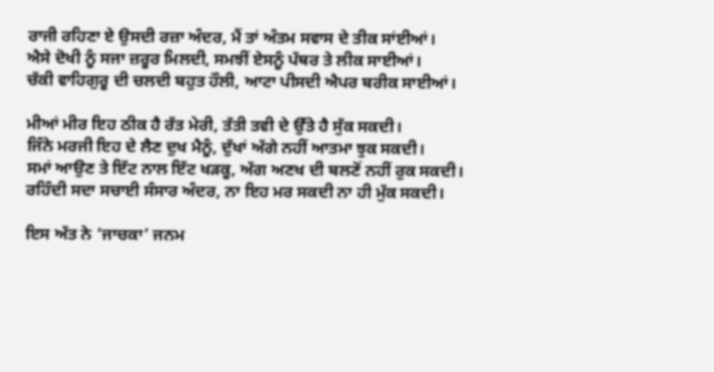ਰਾਜੀ ਰਹਿਣਾ ਏ ਉਸਦੀ ਰਜ਼ਾ ਅੰਦਰ, ਮੈਂ ਤਾਂ ਅੰਤਮ ਸਵਾਸ ਦੇ ਤੀਕ ਸਾਂਈਆਂ।
ਐਸੇ ਦੋਖੀ ਨੂੰ ਸਜਾ ਜ਼ਰੂਰ ਮਿਲਦੀ, ਸਮਝੀਂ ਏਸਨੂੰ ਪੱਥਰ ਤੇ ਲੀਕ ਸਾਈਆਂ।
ਚੱਕੀ ਵਾਹਿਗੁਰੂ ਦੀ ਚਲਦੀ ਬਹੁਤ ਹੌਲੀ, ਆਟਾ ਪੀਸਦੀ ਐਪਰ ਬਰੀਕ ਸਾਈਆਂ।

ਮੀਆਂ ਮੀਰ ਇਹ ਠੀਕ ਹੈ ਰੱਤ ਮੇਰੀ, ਤੱਤੀ ਤਵੀ ਦੇ ਉੱਤੇ ਹੈ ਸੁੱਕ ਸਕਦੀ।
ਜਿੰਨੇ ਮਰਜੀ ਇਹ ਦੇ ਲੈਣ ਦੁਖ ਮੈਨੂੰ, ਦੁੱਖਾਂ ਅੱਗੇ ਨਹੀਂ ਆਤਮਾ ਝੁਕ ਸਕਦੀ।
ਸਮਾਂ ਆਉਣ ਤੇ ਇੱਟ ਨਾਲ ਇੱਟ ਖੜਕੂ, ਅੱਗ ਅਣਖ ਦੀ ਬਲਣੋਂ ਨਹੀਂ ਰੁਕ ਸਕਦੀ।
ਰਹਿੰਦੀ ਸਦਾ ਸਚਾਈ ਸੰਸਾਰ ਅੰਦਰ, ਨਾ ਇਹ ਮਰ ਸਕਦੀ ਨਾ ਹੀ ਮੁੱਕ ਸਕਦੀ।

ਇਸ ਅੱਤ ਨੇ ‘ਜਾਚਕਾ’ ਜਨਮ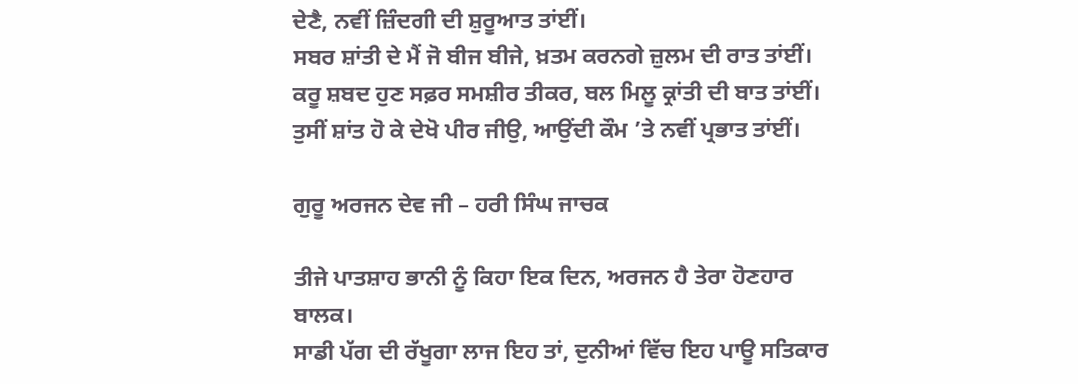ਦੇਣੈ, ਨਵੀਂ ਜ਼ਿੰਦਗੀ ਦੀ ਸ਼ੁਰੂਆਤ ਤਾਂਈਂ।
ਸਬਰ ਸ਼ਾਂਤੀ ਦੇ ਮੈਂ ਜੋ ਬੀਜ ਬੀਜੇ, ਖ਼ਤਮ ਕਰਨਗੇ ਜ਼ੁਲਮ ਦੀ ਰਾਤ ਤਾਂਈਂ।
ਕਰੂ ਸ਼ਬਦ ਹੁਣ ਸਫ਼ਰ ਸਮਸ਼ੀਰ ਤੀਕਰ, ਬਲ ਮਿਲੂ ਕ੍ਰਾਂਤੀ ਦੀ ਬਾਤ ਤਾਂਈਂ।
ਤੁਸੀਂ ਸ਼ਾਂਤ ਹੋ ਕੇ ਦੇਖੋ ਪੀਰ ਜੀਉ, ਆਉਂਦੀ ਕੌਮ ’ਤੇ ਨਵੀਂ ਪ੍ਰਭਾਤ ਤਾਂਈਂ।

ਗੁਰੂ ਅਰਜਨ ਦੇਵ ਜੀ – ਹਰੀ ਸਿੰਘ ਜਾਚਕ

ਤੀਜੇ ਪਾਤਸ਼ਾਹ ਭਾਨੀ ਨੂੰ ਕਿਹਾ ਇਕ ਦਿਨ, ਅਰਜਨ ਹੈ ਤੇਰਾ ਹੋਣਹਾਰ ਬਾਲਕ।
ਸਾਡੀ ਪੱਗ ਦੀ ਰੱਖੂਗਾ ਲਾਜ ਇਹ ਤਾਂ, ਦੁਨੀਆਂ ਵਿੱਚ ਇਹ ਪਾਊ ਸਤਿਕਾਰ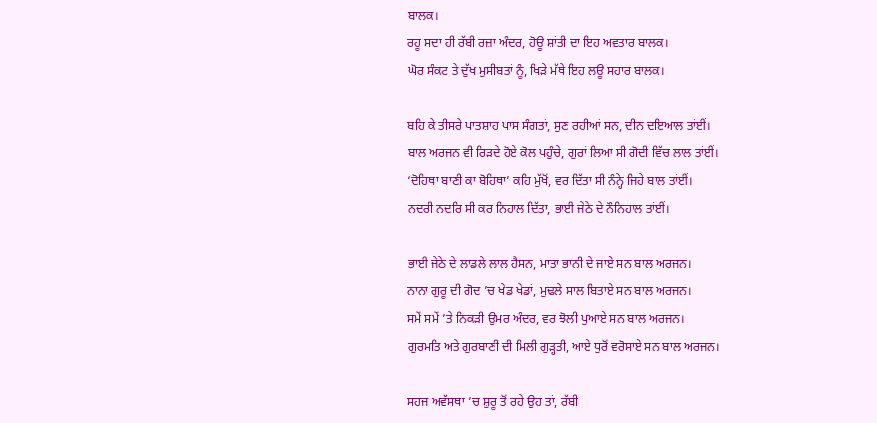ਬਾਲਕ।
ਰਹੂ ਸਦਾ ਹੀ ਰੱਬੀ ਰਜ਼ਾ ਅੰਦਰ, ਹੋਊ ਸ਼ਾਂਤੀ ਦਾ ਇਹ ਅਵਤਾਰ ਬਾਲਕ।
ਘੋਰ ਸੰਕਟ ਤੇ ਦੁੱਖ ਮੁਸੀਬਤਾਂ ਨੂੰ, ਖਿੜੇ ਮੱਥੇ ਇਹ ਲਊ ਸਹਾਰ ਬਾਲਕ।

ਬਹਿ ਕੇ ਤੀਸਰੇ ਪਾਤਸ਼ਾਹ ਪਾਸ ਸੰਗਤਾਂ, ਸੁਣ ਰਹੀਆਂ ਸਨ, ਦੀਨ ਦਇਆਲ ਤਾਂਈਂ।
ਬਾਲ ਅਰਜਨ ਵੀ ਰਿੜਦੇ ਹੋਏ ਕੋਲ ਪਹੁੰਚੇ, ਗੁਰਾਂ ਲਿਆ ਸੀ ਗੋਦੀ ਵਿੱਚ ਲਾਲ ਤਾਂਈਂ।
‘ਦੋਹਿਥਾ ਬਾਣੀ ਕਾ ਬੋਹਿਥਾ’ ਕਹਿ ਮੁੱਖੋਂ, ਵਰ ਦਿੱਤਾ ਸੀ ਨੰਨ੍ਹੇ ਜਿਹੇ ਬਾਲ ਤਾਂਈਂ।
ਨਦਰੀ ਨਦਰਿ ਸੀ ਕਰ ਨਿਹਾਲ ਦਿੱਤਾ, ਭਾਈ ਜੇਠੇ ਦੇ ਨੌਨਿਹਾਲ ਤਾਂਈਂ।

ਭਾਈ ਜੇਠੇ ਦੇ ਲਾਡਲੇ ਲਾਲ ਹੈਸਨ, ਮਾਤਾ ਭਾਨੀ ਦੇ ਜਾਏ ਸਨ ਬਾਲ ਅਰਜਨ।
ਨਾਨਾ ਗੁਰੂ ਦੀ ਗੋਦ ’ਚ ਖੇਡ ਖੇਡਾਂ, ਮੁਢਲੇ ਸਾਲ ਬਿਤਾਏ ਸਨ ਬਾਲ ਅਰਜਨ।
ਸਮੇਂ ਸਮੇਂ ’ਤੇ ਨਿਕੜੀ ਉਮਰ ਅੰਦਰ, ਵਰ ਝੋਲੀ ਪੁਆਏ ਸਨ ਬਾਲ ਅਰਜਨ।
ਗੁਰਮਤਿ ਅਤੇ ਗੁਰਬਾਣੀ ਦੀ ਮਿਲੀ ਗੁੜ੍ਹਤੀ, ਆਏ ਧੁਰੋਂ ਵਰੋਸਾਏ ਸਨ ਬਾਲ ਅਰਜਨ।

ਸਹਜ ਅਵੱਸਥਾ ’ਚ ਸ਼ੁਰੂ ਤੋਂ ਰਹੇ ਉਹ ਤਾਂ, ਰੱਬੀ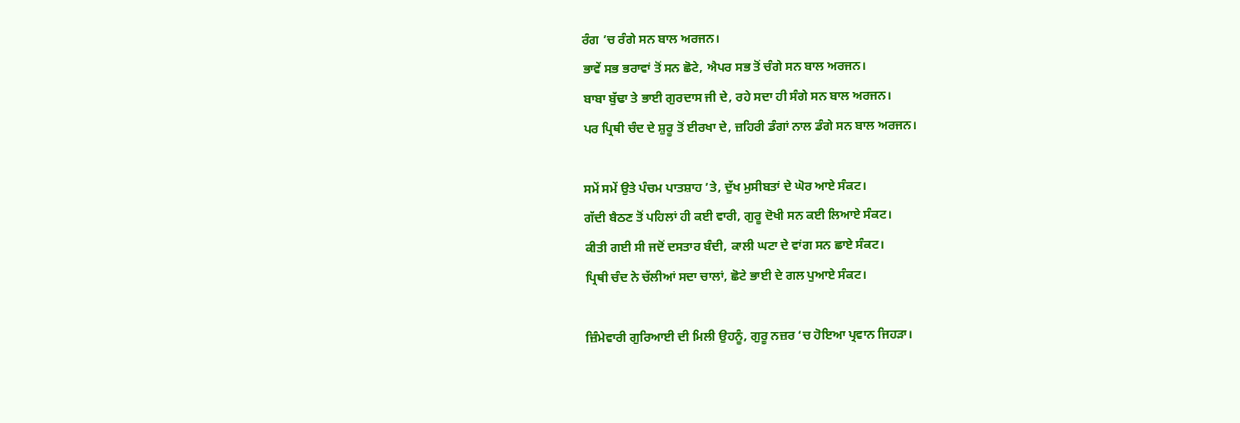ਰੰਗ ’ਚ ਰੰਗੇ ਸਨ ਬਾਲ ਅਰਜਨ।
ਭਾਵੇਂ ਸਭ ਭਰਾਵਾਂ ਤੋਂ ਸਨ ਛੋਟੇ, ਐਪਰ ਸਭ ਤੋਂ ਚੰਗੇ ਸਨ ਬਾਲ ਅਰਜਨ।
ਬਾਬਾ ਬੁੱਢਾ ਤੇ ਭਾਈ ਗੁਰਦਾਸ ਜੀ ਦੇ, ਰਹੇ ਸਦਾ ਹੀ ਸੰਗੇ ਸਨ ਬਾਲ ਅਰਜਨ।
ਪਰ ਪ੍ਰਿਥੀ ਚੰਦ ਦੇ ਸ਼ੁਰੂ ਤੋਂ ਈਰਖਾ ਦੇ, ਜ਼ਹਿਰੀ ਡੰਗਾਂ ਨਾਲ ਡੰਗੇ ਸਨ ਬਾਲ ਅਰਜਨ।

ਸਮੇਂ ਸਮੇਂ ਉਤੇ ਪੰਚਮ ਪਾਤਸ਼ਾਹ ’ਤੇ, ਦੁੱਖ ਮੁਸੀਬਤਾਂ ਦੇ ਘੋਰ ਆਏ ਸੰਕਟ।
ਗੱਦੀ ਬੈਠਣ ਤੋਂ ਪਹਿਲਾਂ ਹੀ ਕਈ ਵਾਰੀ, ਗੁਰੂ ਦੋਖੀ ਸਨ ਕਈ ਲਿਆਏ ਸੰਕਟ।
ਕੀਤੀ ਗਈ ਸੀ ਜਦੋਂ ਦਸਤਾਰ ਬੰਦੀ, ਕਾਲੀ ਘਟਾ ਦੇ ਵਾਂਗ ਸਨ ਛਾਏ ਸੰਕਟ।
ਪ੍ਰਿਥੀ ਚੰਦ ਨੇ ਚੱਲੀਆਂ ਸਦਾ ਚਾਲਾਂ, ਛੋਟੇ ਭਾਈ ਦੇ ਗਲ ਪੁਆਏ ਸੰਕਟ।

ਜ਼ਿੰਮੇਵਾਰੀ ਗੁਰਿਆਈ ਦੀ ਮਿਲੀ ਉਹਨੂੰ, ਗੁਰੂ ਨਜ਼ਰ ‘ਚ ਹੋਇਆ ਪ੍ਰਵਾਨ ਜਿਹੜਾ।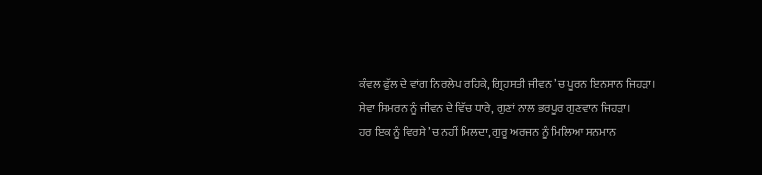ਕੰਵਲ ਫੁੱਲ ਦੇ ਵਾਂਗ ਨਿਰਲੇਪ ਰਹਿਕੇ, ਗ੍ਰਿਹਸਤੀ ਜੀਵਨ ’ਚ ਪੂਰਨ ਇਨਸਾਨ ਜਿਹੜਾ।
ਸੇਵਾ ਸਿਮਰਨ ਨੂੰ ਜੀਵਨ ਦੇ ਵਿੱਚ ਧਾਰੇ, ਗੁਣਾਂ ਨਾਲ ਭਰਪੂਰ ਗੁਣਵਾਨ ਜਿਹੜਾ।
ਹਰ ਇਕ ਨੂੰ ਵਿਰਸੇ ’ਚ ਨਹੀਂ ਮਿਲਦਾ, ਗੁਰੂ ਅਰਜਨ ਨੂੰ ਮਿਲਿਆ ਸਨਮਾਨ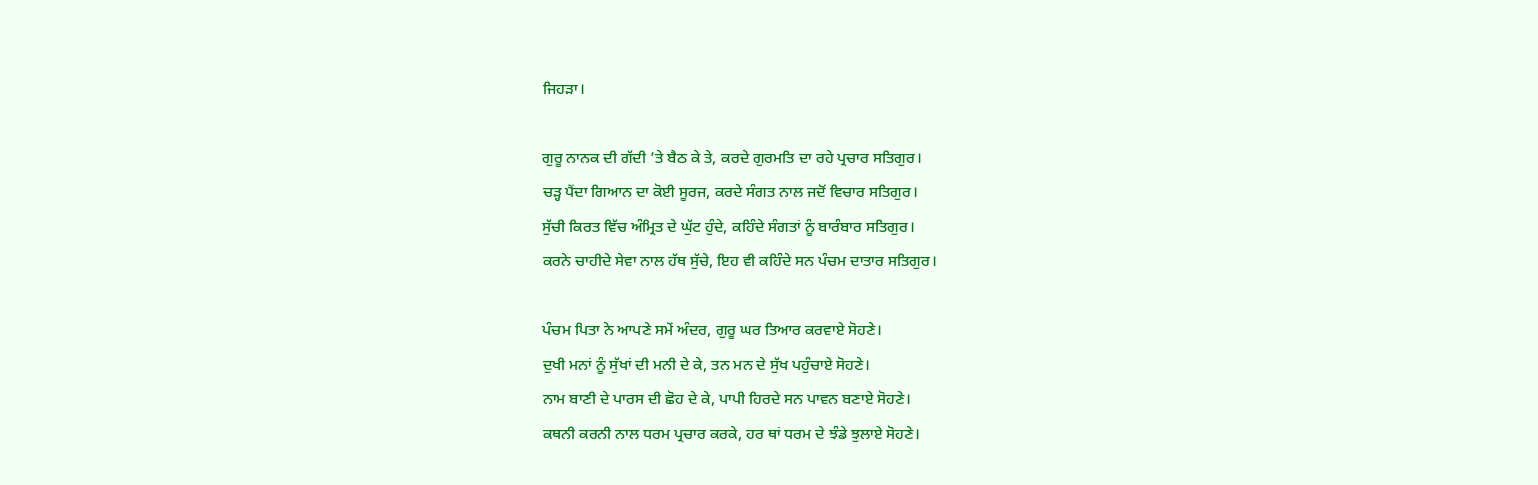ਜਿਹੜਾ।

ਗੁਰੂ ਨਾਨਕ ਦੀ ਗੱਦੀ ’ਤੇ ਬੈਠ ਕੇ ਤੇ, ਕਰਦੇ ਗੁਰਮਤਿ ਦਾ ਰਹੇ ਪ੍ਰਚਾਰ ਸਤਿਗੁਰ।
ਚੜ੍ਹ ਪੈਂਦਾ ਗਿਆਨ ਦਾ ਕੋਈ ਸੂਰਜ, ਕਰਦੇ ਸੰਗਤ ਨਾਲ ਜਦੋਂ ਵਿਚਾਰ ਸਤਿਗੁਰ।
ਸੁੱਚੀ ਕਿਰਤ ਵਿੱਚ ਅੰਮ੍ਰਿਤ ਦੇ ਘੁੱਟ ਹੁੰਦੇ, ਕਹਿੰਦੇ ਸੰਗਤਾਂ ਨੂੰ ਬਾਰੰਬਾਰ ਸਤਿਗੁਰ।
ਕਰਨੇ ਚਾਹੀਦੇ ਸੇਵਾ ਨਾਲ ਹੱਥ ਸੁੱਚੇ, ਇਹ ਵੀ ਕਹਿੰਦੇ ਸਨ ਪੰਚਮ ਦਾਤਾਰ ਸਤਿਗੁਰ।

ਪੰਚਮ ਪਿਤਾ ਨੇ ਆਪਣੇ ਸਮੇਂ ਅੰਦਰ, ਗੁਰੂ ਘਰ ਤਿਆਰ ਕਰਵਾਏ ਸੋਹਣੇ।
ਦੁਖੀ ਮਨਾਂ ਨੂੰ ਸੁੱਖਾਂ ਦੀ ਮਨੀ ਦੇ ਕੇ, ਤਨ ਮਨ ਦੇ ਸੁੱਖ ਪਹੁੰਚਾਏ ਸੋਹਣੇ।
ਨਾਮ ਬਾਣੀ ਦੇ ਪਾਰਸ ਦੀ ਛੋਹ ਦੇ ਕੇ, ਪਾਪੀ ਹਿਰਦੇ ਸਨ ਪਾਵਨ ਬਣਾਏ ਸੋਹਣੇ।
ਕਥਨੀ ਕਰਨੀ ਨਾਲ ਧਰਮ ਪ੍ਰਚਾਰ ਕਰਕੇ, ਹਰ ਥਾਂ ਧਰਮ ਦੇ ਝੰਡੇ ਝੁਲਾਏ ਸੋਹਣੇ।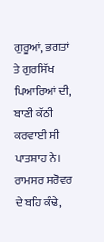ਗੁਰੂਆਂ, ਭਗਤਾਂ ਤੇ ਗੁਰਸਿੱਖ ਪਿਆਰਿਆਂ ਦੀ, ਬਾਣੀ ਕੱਠੀ ਕਰਵਾਈ ਸੀ ਪਾਤਸ਼ਾਹ ਨੇ।
ਰਾਮਸਰ ਸਰੋਵਰ ਦੇ ਬਹਿ ਕੰਢੇ,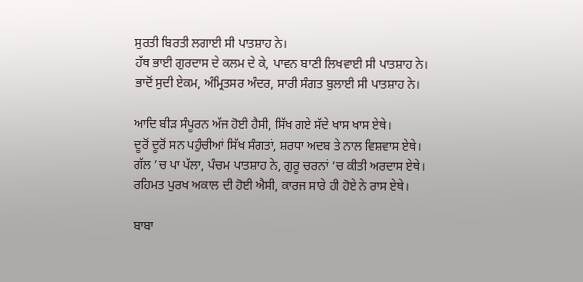ਸੁਰਤੀ ਬਿਰਤੀ ਲਗਾਈ ਸੀ ਪਾਤਸ਼ਾਹ ਨੇ।
ਹੱਥ ਭਾਈ ਗੁਰਦਾਸ ਦੇ ਕਲਮ ਦੇ ਕੇ, ਪਾਵਨ ਬਾਣੀ ਲਿਖਵਾਈ ਸੀ ਪਾਤਸ਼ਾਹ ਨੇ।
ਭਾਦੋਂ ਸੁਦੀ ਏਕਮ, ਅੰਮ੍ਰਿਤਸਰ ਅੰਦਰ, ਸਾਰੀ ਸੰਗਤ ਬੁਲਾਈ ਸੀ ਪਾਤਸ਼ਾਹ ਨੇ।

ਆਦਿ ਬੀੜ ਸੰਪੂਰਨ ਅੱਜ ਹੋਈ ਹੈਸੀ, ਸਿੱਖ ਗਏ ਸੱਦੇ ਖਾਸ ਖਾਸ ਏਥੇ।
ਦੂਰੋਂ ਦੂਰੋਂ ਸਨ ਪਹੁੰਚੀਆਂ ਸਿੱਖ ਸੰਗਤਾਂ, ਸ਼ਰਧਾ ਅਦਬ ਤੇ ਨਾਲ ਵਿਸ਼ਵਾਸ ਏਥੇ।
ਗੱਲ ’ਚ ਪਾ ਪੱਲਾ, ਪੰਚਮ ਪਾਤਸ਼ਾਹ ਨੇ, ਗੁਰੂ ਚਰਨਾਂ ’ਚ ਕੀਤੀ ਅਰਦਾਸ ਏਥੇ।
ਰਹਿਮਤ ਪੁਰਖ ਅਕਾਲ ਦੀ ਹੋਈ ਐਸੀ, ਕਾਰਜ ਸਾਰੇ ਹੀ ਹੋਏ ਨੇ ਰਾਸ ਏਥੇ।

ਬਾਬਾ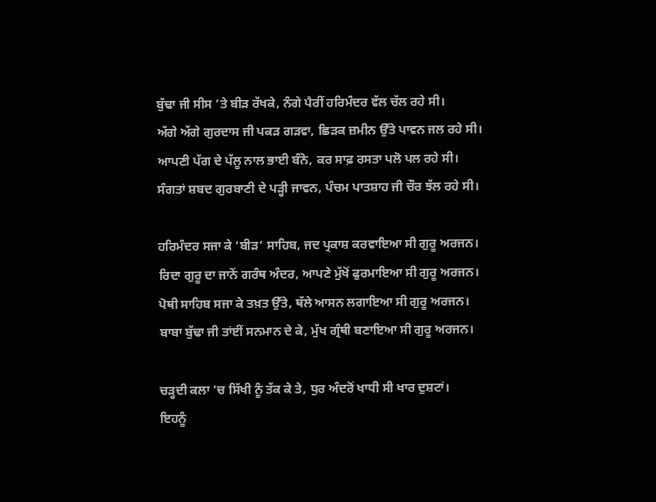ਬੁੱਢਾ ਜੀ ਸੀਸ ’ਤੇ ਬੀੜ ਰੱਖਕੇ, ਨੰਗੇ ਪੈਰੀਂ ਹਰਿਮੰਦਰ ਵੱਲ ਚੱਲ ਰਹੇ ਸੀ।
ਅੱਗੇ ਅੱਗੇ ਗੁਰਦਾਸ ਜੀ ਪਕੜ ਗੜਵਾ, ਛਿੜਕ ਜ਼ਮੀਨ ਉੱਤੇ ਪਾਵਨ ਜਲ ਰਹੇ ਸੀ।
ਆਪਣੀ ਪੱਗ ਦੇ ਪੱਲੂ ਨਾਲ ਭਾਈ ਬੰਨੋ, ਕਰ ਸਾਫ਼ ਰਸਤਾ ਪਲੋ ਪਲ ਰਹੇ ਸੀ।
ਸੰਗਤਾਂ ਸ਼ਬਦ ਗੁਰਬਾਣੀ ਦੇ ਪੜ੍ਹੀ ਜਾਵਨ, ਪੰਚਮ ਪਾਤਸ਼ਾਹ ਜੀ ਚੌਰ ਝੱਲ ਰਹੇ ਸੀ।

ਹਰਿਮੰਦਰ ਸਜਾ ਕੇ ‘ਬੀੜ’ ਸਾਹਿਬ, ਜਦ ਪ੍ਰਕਾਸ਼ ਕਰਵਾਇਆ ਸੀ ਗੁਰੂ ਅਰਜਨ।
ਰਿਦਾ ਗੁਰੂ ਦਾ ਜਾਨੋਂ ਗਰੰਥ ਅੰਦਰ, ਆਪਣੇ ਮੁੱਖੋਂ ਫੁਰਮਾਇਆ ਸੀ ਗੁਰੂ ਅਰਜਨ।
ਪੋਥੀ ਸਾਹਿਬ ਸਜਾ ਕੇ ਤਖ਼ਤ ਉੱਤੇ, ਥੱਲੇ ਆਸਨ ਲਗਾਇਆ ਸੀ ਗੁਰੂ ਅਰਜਨ।
ਬਾਬਾ ਬੁੱਢਾ ਜੀ ਤਾਂਈਂ ਸਨਮਾਨ ਦੇ ਕੇ, ਮੁੱਖ ਗ੍ਰੰਥੀ ਬਣਾਇਆ ਸੀ ਗੁਰੂ ਅਰਜਨ।

ਚੜ੍ਹਦੀ ਕਲਾ ’ਚ ਸਿੱਖੀ ਨੂੰ ਤੱਕ ਕੇ ਤੇ, ਧੁਰ ਅੰਦਰੋਂ ਖਾਧੀ ਸੀ ਖਾਰ ਦੁਸ਼ਟਾਂ।
ਇਹਨੂੰ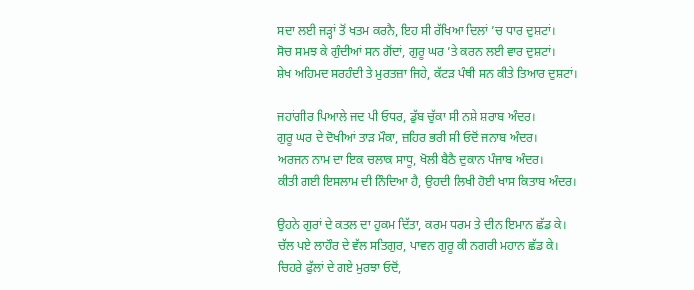ਸਦਾ ਲਈ ਜੜ੍ਹਾਂ ਤੋਂ ਖਤਮ ਕਰਨੈ, ਇਹ ਸੀ ਰੱਖਿਆ ਦਿਲਾਂ ’ਚ ਧਾਰ ਦੁਸ਼ਟਾਂ।
ਸੋਚ ਸਮਝ ਕੇ ਗੁੰਦੀਆਂ ਸਨ ਗੋਂਦਾਂ, ਗੁਰੂ ਘਰ ’ਤੇ ਕਰਨ ਲਈ ਵਾਰ ਦੁਸ਼ਟਾਂ।
ਸ਼ੇਖ ਅਹਿਮਦ ਸਰਹੰਦੀ ਤੇ ਮੁਰਤਜ਼ਾ ਜਿਹੇ, ਕੱਟੜ ਪੰਥੀ ਸਨ ਕੀਤੇ ਤਿਆਰ ਦੁਸ਼ਟਾਂ।

ਜਹਾਂਗੀਰ ਪਿਆਲੇ ਜਦ ਪੀ ਓਧਰ, ਡੁੱਬ ਚੁੱਕਾ ਸੀ ਨਸ਼ੇ ਸ਼ਰਾਬ ਅੰਦਰ।
ਗੁਰੂ ਘਰ ਦੇ ਦੋਖੀਆਂ ਤਾੜ ਮੌਕਾ, ਜ਼ਹਿਰ ਭਰੀ ਸੀ ਓਦੋਂ ਜਨਾਬ ਅੰਦਰ।
ਅਰਜਨ ਨਾਮ ਦਾ ਇਕ ਚਲਾਕ ਸਾਧੂ, ਖੋਲੀ ਬੈਠੈ ਦੁਕਾਨ ਪੰਜਾਬ ਅੰਦਰ।
ਕੀਤੀ ਗਈ ਇਸਲਾਮ ਦੀ ਨਿੰਦਿਆ ਹੈ, ਉਹਦੀ ਲਿਖੀ ਹੋਈ ਖਾਸ ਕਿਤਾਬ ਅੰਦਰ।

ਉਹਨੇ ਗੁਰਾਂ ਦੇ ਕਤਲ ਦਾ ਹੁਕਮ ਦਿੱਤਾ, ਕਰਮ ਧਰਮ ਤੇ ਦੀਨ ਇਮਾਨ ਛੱਡ ਕੇ।
ਚੱਲ ਪਏ ਲਾਹੌਰ ਦੇ ਵੱਲ ਸਤਿਗੁਰ, ਪਾਵਨ ਗੁਰੂ ਕੀ ਨਗਰੀ ਮਹਾਨ ਛੱਡ ਕੇ।
ਚਿਹਰੇ ਫੁੱਲਾਂ ਦੇ ਗਏ ਮੁਰਝਾ ਓਦੋਂ,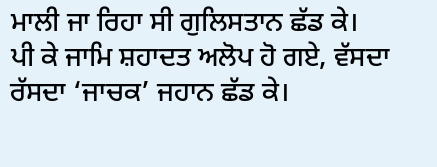ਮਾਲੀ ਜਾ ਰਿਹਾ ਸੀ ਗੁਲਿਸਤਾਨ ਛੱਡ ਕੇ।
ਪੀ ਕੇ ਜਾਮਿ ਸ਼ਹਾਦਤ ਅਲੋਪ ਹੋ ਗਏ, ਵੱਸਦਾ ਰੱਸਦਾ ‘ਜਾਚਕ’ ਜਹਾਨ ਛੱਡ ਕੇ।